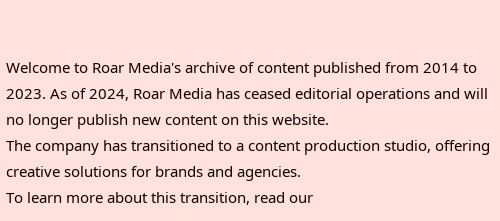Welcome to Roar Media's archive of content published from 2014 to 2023. As of 2024, Roar Media has ceased editorial operations and will no longer publish new content on this website.
The company has transitioned to a content production studio, offering creative solutions for brands and agencies.
To learn more about this transition, read our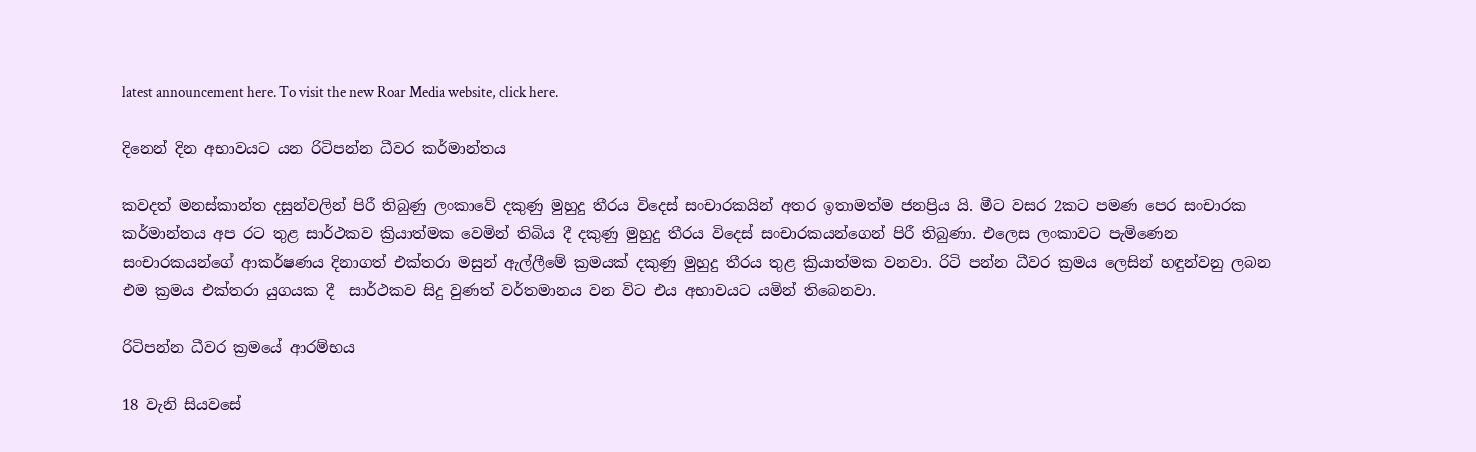latest announcement here. To visit the new Roar Media website, click here.

දිනෙන් දින අභාවයට යන රිටිපන්න ධීවර කර්මාන්තය

කවදත් මනස්කාන්ත දසුන්වලින් පිරී තිබුණු ලංකාවේ දකුණු මුහුදු තීරය විදෙස් සංචාරකයින් අතර ඉතාමත්ම ජනප්‍රිය යි. මීට වසර 2කට පමණ පෙර සංචාරක කර්මාන්තය අප රට තුළ සාර්ථකව ක්‍රියාත්මක වෙමින් තිබිය දී දකුණු මුහුදු තීරය විදෙස් සංචාරකයන්ගෙන් පිරී තිබුණා. එලෙස ලංකාවට පැමිණෙන සංචාරකයන්ගේ ආකර්ෂණය දිනාගත් එක්තරා මසුන් ඇල්ලීමේ ක්‍රමයක් දකුණු මුහුදු තීරය තුළ ක්‍රියාත්මක වනවා. රිටි පන්න ධීවර ක්‍රමය ලෙසින් හඳුන්වනු ලබන එම ක්‍රමය එක්තරා යුගයක දී  සාර්ථකව සිදු වුණත් වර්තමානය වන විට එය අභාවයට යමින් තිබෙනවා.

රිටිපන්න ධීවර ක්‍රමයේ ආරම්භය

18 වැනි සියවසේ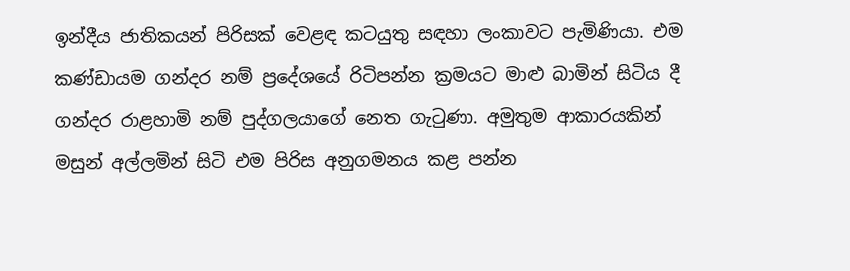ඉන්දීය ජාතිකයන් පිරිසක් වෙළඳ කටයුතු සඳහා ලංකාවට පැමිණියා. එම කණ්ඩායම ගන්දර නම් ප්‍රදේශයේ රිටිපන්න ක්‍රමයට මාළු බාමින් සිටිය දී ගන්දර රාළහාමි නම් පුද්ගලයාගේ නෙත ගැටුණා. අමුතුම ආකාරයකින් මසුන් අල්ලමින් සිටි එම පිරිස අනුගමනය කළ පන්න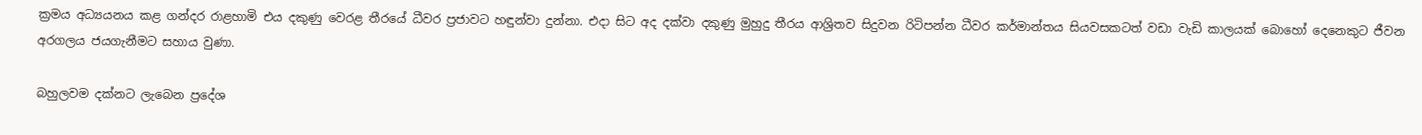ක්‍රමය අධ්‍යයනය කළ ගන්දර රාළහාමි එය දකුණු වෙරළ තීරයේ ධීවර ප්‍රජාවට හඳුන්වා දුන්නා. එදා සිට අද දක්වා දකුණු මුහුදු තීරය ආශ්‍රිතව සිදුවන රිටිපන්න ධීවර කර්මාන්තය සියවසකටත් වඩා වැඩි කාලයක් බොහෝ දෙනෙකුට ජීවන අරගලය ජයගැනීමට සහාය වුණා.

බහුලවම දක්නට ලැබෙන ප්‍රදේශ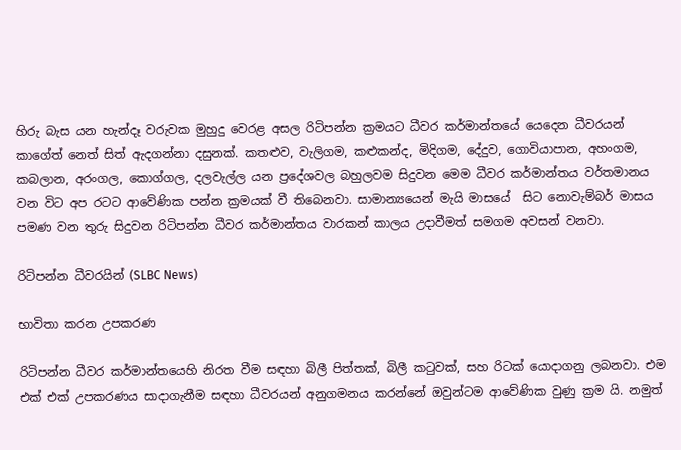හිරු බැස යන හැන්දෑ වරුවක මුහුදු වෙරළ අසල රිටිපන්න ක්‍රමයට ධීවර කර්මාන්තයේ යෙදෙන ධීවරයන් කාගේත් නෙත් සිත් ඇදගන්නා දසුනක්. කතළුව, වැලිගම, කළුකන්ද, මිදිගම, දේදුව, ගොවියාපාන, අහංගම, කබලාන, අරංගල, කොග්ගල, දලවැල්ල යන ප්‍රදේශවල බහුලවම සිදුවන මෙම ධීවර කර්මාන්තය වර්තමානය වන විට අප රටට ආවේණික පන්න ක්‍රමයක් වී තිබෙනවා. සාමාන්‍යයෙන් මැයි මාසයේ  සිට නොවැම්බර් මාසය පමණ වන තුරු සිදුවන රිටිපන්න ධීවර කර්මාන්තය වාරකන් කාලය උදාවීමත් සමගම අවසන් වනවා.

රිටිපන්න ධීවරයින් (SLBC News)

භාවිතා කරන උපකරණ

රිටිපන්න ධීවර කර්මාන්තයෙහි නිරත වීම සඳහා බිලී පිත්තක්, බිලී කටුවක්, සහ රිටක් යොදාගනු ලබනවා. එම එක් එක් උපකරණය සාදාගැනීම සඳහා ධීවරයන් අනුගමනය කරන්නේ ඔවුන්ටම ආවේණික වුණු ක්‍රම යි. නමුත්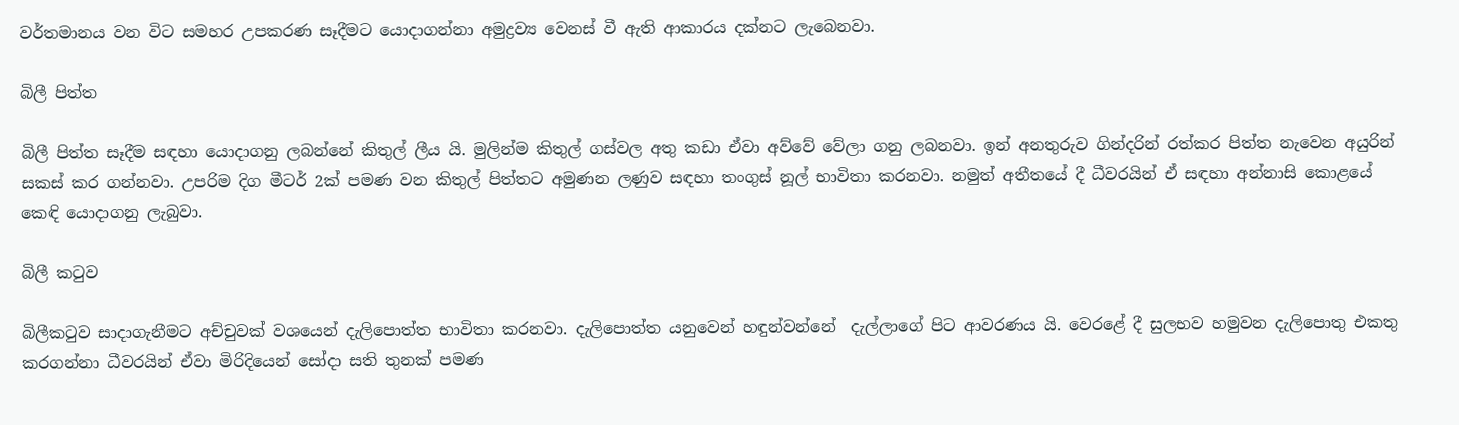වර්තමානය වන විට සමහර උපකරණ සෑදීමට යොදාගන්නා අමුද්‍රව්‍ය වෙනස් වී ඇති ආකාරය දක්නට ලැබෙනවා.

බිලී පිත්ත

බිලී පිත්ත සෑදීම සඳහා යොදාගනු ලබන්නේ කිතුල් ලීය යි. මුලින්ම කිතුල් ගස්වල අතු කඩා ඒවා අව්වේ වේලා ගනු ලබනවා. ඉන් අනතුරුව ගින්දරින් රත්කර පිත්ත නැවෙන අයුරින් සකස් කර ගන්නවා. උපරිම දිග මීටර් 2ක් පමණ වන කිතුල් පිත්තට අමුණන ලණුව සඳහා තංගුස් නූල් භාවිතා කරනවා. නමුත් අතීතයේ දී ධීවරයින් ඒ සඳහා අන්නාසි කොළයේ කෙඳි යොදාගනු ලැබුවා.

බිලී කටුව

බිලීකටුව සාදාගැනීමට අච්චුවක් වශයෙන් දැලිපොත්ත භාවිතා කරනවා. දැලිපොත්ත යනුවෙන් හඳුන්වන්නේ  දැල්ලාගේ පිට ආවරණය යි. වෙරළේ දී සුලභව හමුවන දැලිපොතු එකතු කරගන්නා ධීවරයින් ඒවා මිරිදියෙන් සෝදා සති තුනක් පමණ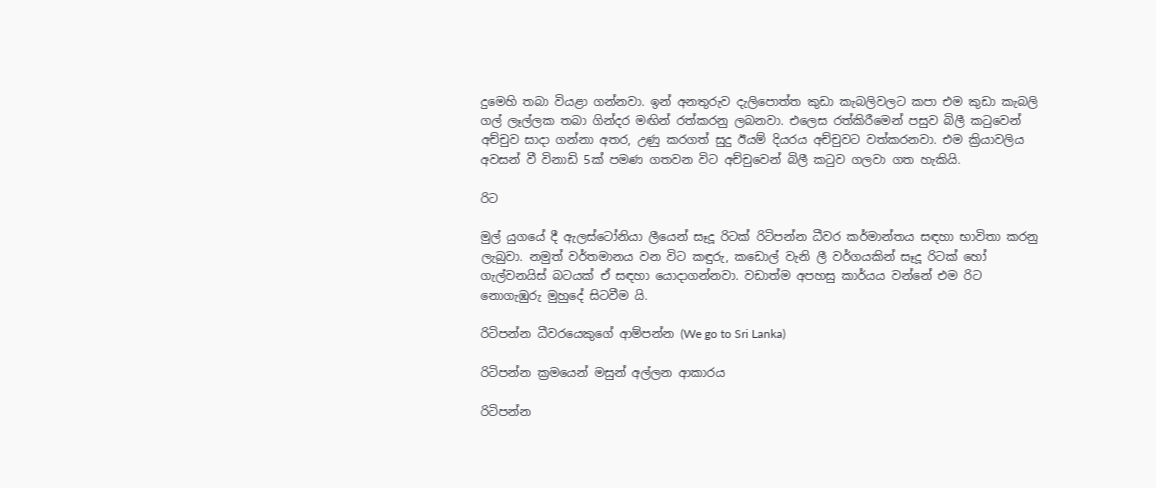දුමෙහි තබා වියළා ගන්නවා. ඉන් අනතුරුව දැලිපොත්ත කුඩා කැබලිවලට කපා එම කුඩා කැබලි ගල් ලෑල්ලක තබා ගින්දර මඟින් රත්කරනු ලබනවා. එලෙස රත්කිරීමෙන් පසුව බිලී කටුවෙන් අච්චුව සාදා ගන්නා අතර, උණු කරගත් සුදු ඊයම් දියරය අච්චුවට වත්කරනවා. එම ක්‍රියාවලිය අවසන් වී විනාඩි 5ක් පමණ ගතවන විට අච්චුවෙන් බිලී කටුව ගලවා ගත හැකියි.

රිට

මුල් යුගයේ දී ඇලස්ටෝනියා ලීයෙන් සෑදූ රිටක් රිටිපන්න ධීවර කර්මාන්තය සඳහා භාවිතා කරනු ලැබුවා. නමුත් වර්තමානය වන විට කඳුරු, කඩොල් වැනි ලී වර්ගයකින් සෑදූ රිටක් හෝ ගැල්වනයිස් බටයක් ඒ සඳහා යොදාගන්නවා. වඩාත්ම අපහසු කාර්යය වන්නේ එම රිට නොගැඹුරු මුහුදේ සිටවීම යි.

රිටිපන්න ධීවරයෙකුගේ ආම්පන්න (We go to Sri Lanka)

රිටිපන්න ක්‍රමයෙන් මසුන් අල්ලන ආකාරය

රිටිපන්න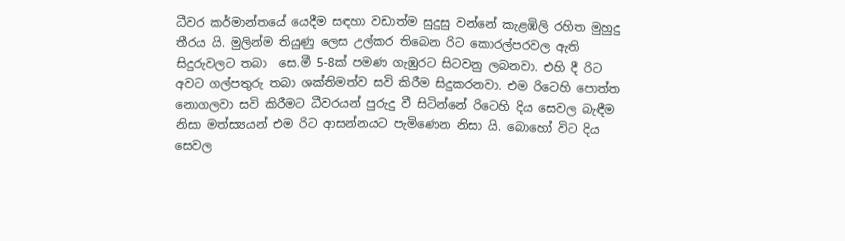ධීවර කර්මාන්තයේ යෙදීම සඳහා වඩාත්ම සුදුසු වන්නේ කැළඹිලි රහිත මුහුදු තීරය යි. මුලින්ම තියුණු ලෙස උල්කර තිබෙන රිට කොරල්පරවල ඇති සිදුරුවලට තබා  සෙ.මී 5-8ක් පමණ ගැඹුරට සිටවනු ලබනවා. එහි දී රිට අවට ගල්පතුරු තබා ශක්තිමත්ව සවි කිරීම සිදුකරනවා. එම රිටෙහි පොත්ත නොගලවා සවි කිරීමට ධීවරයන් පුරුදු වී සිටින්නේ රිටෙහි දිය සෙවල බැඳීම නිසා මත්ස්‍යයන් එම රිට ආසන්නයට පැමිණෙන නිසා යි. බොහෝ විට දිය සෙවල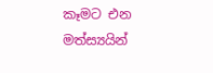කෑමට එන මත්ස්‍යයින්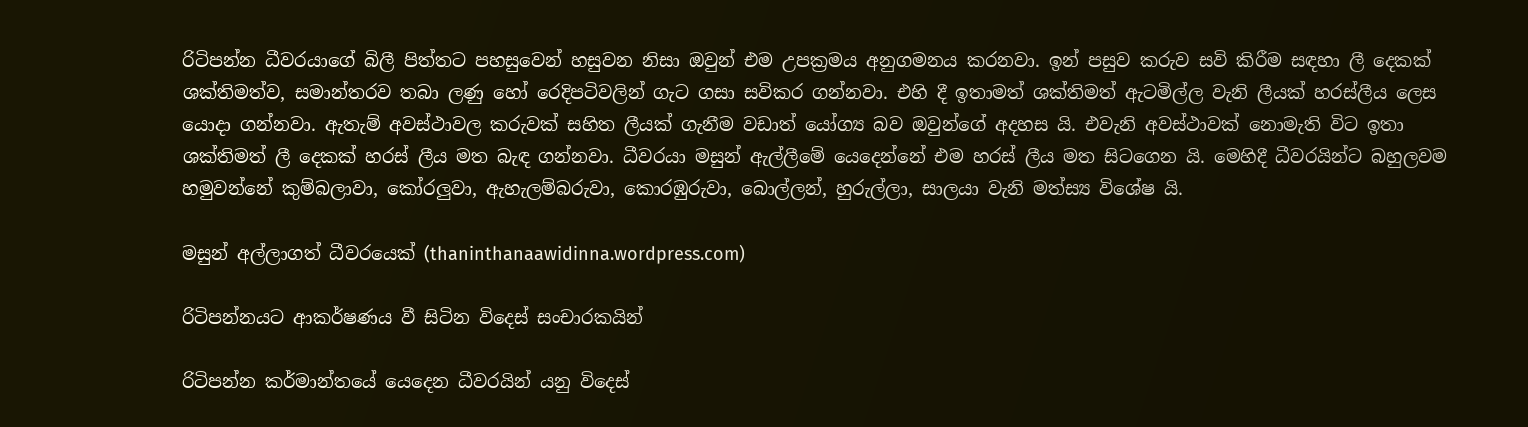රිටිපන්න ධීවරයාගේ බිලී පිත්තට පහසුවෙන් හසුවන නිසා ඔවුන් එම උපක්‍රමය අනුගමනය කරනවා. ඉන් පසුව කරුව සවි කිරීම සඳහා ලී දෙකක් ශක්තිමත්ව, සමාන්තරව තබා ලණු හෝ රෙදිපටිවලින් ගැට ගසා සවිකර ගන්නවා. එහි දී ඉතාමත් ශක්තිමත් ඇටමිල්ල වැනි ලීයක් හරස්ලීය ලෙස යොදා ගන්නවා. ඇතැම් අවස්ථාවල කරුවක් සහිත ලීයක් ගැනීම වඩාත් යෝග්‍ය බව ඔවුන්ගේ අදහස යි. එවැනි අවස්ථාවක් නොමැති විට ඉතා ශක්තිමත් ලී දෙකක් හරස් ලීය මත බැඳ ගන්නවා. ධීවරයා මසුන් ඇල්ලීමේ යෙදෙන්නේ එම හරස් ලීය මත සිටගෙන යි. මෙහිදී ධීවරයින්ට බහුලවම හමුවන්නේ කුම්බලාවා, කෝරලුවා, ඇහැලම්බරුවා, කොරඹුරුවා, බොල්ලන්, හුරුල්ලා, සාලයා වැනි මත්ස්‍ය විශේෂ යි.

මසුන් අල්ලාගත් ධීවරයෙක් (thaninthanaawidinna.wordpress.com)

රිටිපන්නයට ආකර්ෂණය වී සිටින විදෙස් සංචාරකයින්

රිටිපන්න කර්මාන්තයේ යෙදෙන ධීවරයින් යනු විදෙස්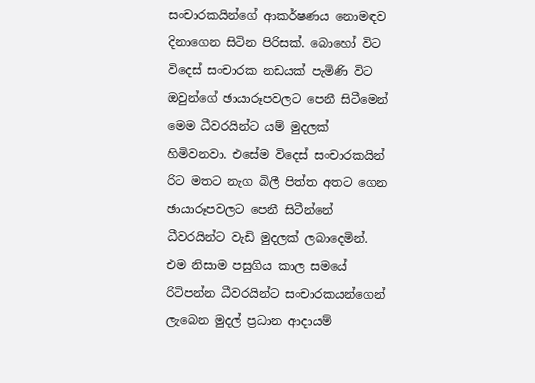සංචාරකයින්ගේ ආකර්ෂණය නොමඳව දිනාගෙන සිටින පිරිසක්. බොහෝ විට විදෙස් සංචාරක නඩයක් පැමිණි විට ඔවුන්ගේ ඡායාරූපවලට පෙනී සිටීමෙන් මෙම ධීවරයින්ට යම් මුදලක් හිමිවනවා. එසේම විදෙස් සංචාරකයින් රිට මතට නැග බිලී පිත්ත අතට ගෙන ඡායාරූපවලට පෙනී සිටීන්නේ ධීවරයින්ට වැඩි මුදලක් ලබාදෙමින්. එම නිසාම පසුගිය කාල සමයේ රිටිපන්න ධීවරයින්ට සංචාරකයන්ගෙන් ලැබෙන මුදල් ප්‍රධාන ආදායම්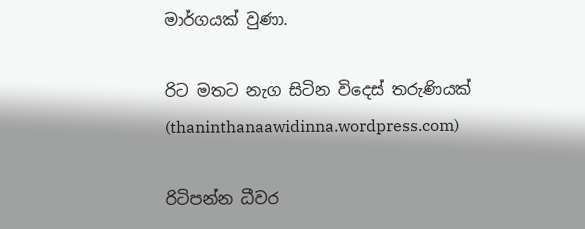මාර්ගයක් වුණා.

රිට මතට නැග සිටින විදෙස් තරුණියක් (thaninthanaawidinna.wordpress.com)

රිටිපන්න ධීවර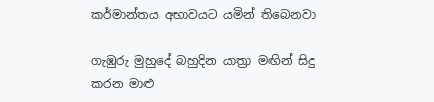කර්මාන්තය අභාවයට යමින් තිබෙනවා

ගැඹුරු මුහුදේ බහුදින යාත්‍රා මඟින් සිදු කරන මාළු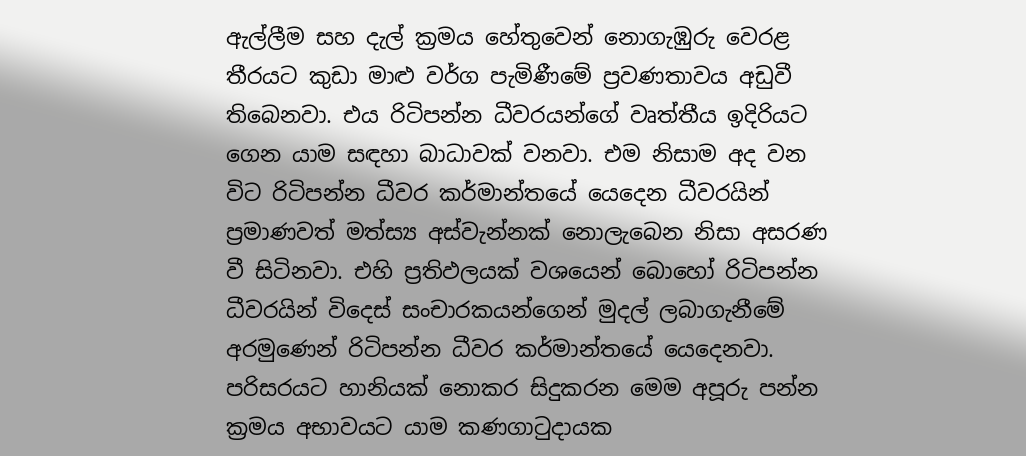ඇල්ලීම සහ දැල් ක්‍රමය හේතුවෙන් නොගැඹුරු වෙරළ තීරයට කුඩා මාළු වර්ග පැමිණීමේ ප්‍රවණතාවය අඩුවී තිබෙනවා. එය රිටිපන්න ධීවරයන්ගේ වෘත්තීය ඉදිරියට ගෙන යාම සඳහා බාධාවක් වනවා. එම නිසාම අද වන විට රිටිපන්න ධීවර කර්මාන්තයේ යෙදෙන ධීවරයින් ප්‍රමාණවත් මත්ස්‍ය අස්වැන්නක් නොලැබෙන නිසා අසරණ වී සිටිනවා. එහි ප්‍රතිඵලයක් වශයෙන් බොහෝ රිටිපන්න ධීවරයින් විදෙස් සංචාරකයන්ගෙන් මුදල් ලබාගැනීමේ අරමුණෙන් රිටිපන්න ධීවර කර්මාන්තයේ යෙදෙනවා. පරිසරයට හානියක් නොකර සිදුකරන මෙම අපූරු පන්න ක්‍රමය අභාවයට යාම කණගාටුදායක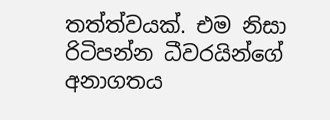තත්ත්වයක්. එම නිසා රිටිපන්න ධීවරයින්ගේ අනාගතය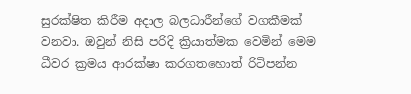සුරක්ෂිත කිරීම අදාල බලධාරීන්ගේ වගකීමක් වනවා. ඔවුන් නිසි පරිදි ක්‍රියාත්මක වෙමින් මෙම ධීවර ක්‍රමය ආරක්ෂා කරගතහොත් රිටිපන්න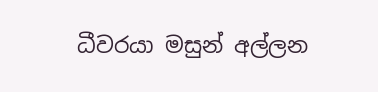ධීවරයා මසුන් අල්ලන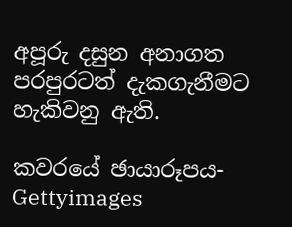අපූරු දසුන අනාගත පරපුරටත් දැකගැනීමට හැකිවනු ඇති.

කවරයේ ඡායාරූපය- Gettyimages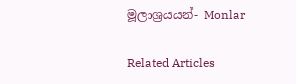මූලාශ්‍රයයන්- Monlar

Related Articles